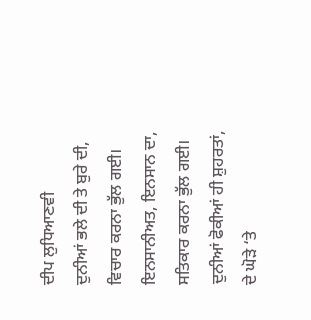ਦੀਪ ਲੁਧਿਆਣਵੀ
ਦੁਨੀਆਂ ਭਲੇ ਦੀ ਤੇ ਬੁਰੇ ਦੀ,
ਵਿਚਾਰ ਕਰਨਾ ਭੁੱਲ ਗਈ।
ਇਨਸਾਨੀਅਤ, ਇਨਸਾਨ ਦਾ,
ਸਤਿਕਾਰ ਕਰਨਾ ਭੁੱਲ ਗਈ।
ਦੁਨੀਆਂ ਫੋਕੀਆਂ ਹੀ ਸ਼ੁਹਰਤਾਂ,
ਦੇ ਘੋੜੇ ‘ਤੇ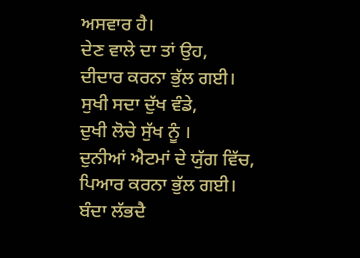ਅਸਵਾਰ ਹੈ।
ਦੇਣ ਵਾਲੇ ਦਾ ਤਾਂ ਉਹ,
ਦੀਦਾਰ ਕਰਨਾ ਭੁੱਲ ਗਈ।
ਸੁਖੀ ਸਦਾ ਦੁੱਖ ਵੰਡੇ,
ਦੁਖੀ ਲੋਚੇ ਸੁੱਖ ਨੂੰ ।
ਦੁਨੀਆਂ ਐਟਮਾਂ ਦੇ ਯੁੱਗ ਵਿੱਚ,
ਪਿਆਰ ਕਰਨਾ ਭੁੱਲ ਗਈ।
ਬੰਦਾ ਲੱਭਦੈ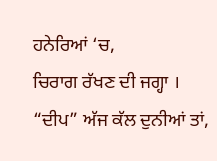ਹਨੇਰਿਆਂ ‘ਚ,
ਚਿਰਾਗ ਰੱਖਣ ਦੀ ਜਗ੍ਹਾ ।
“ਦੀਪ” ਅੱਜ ਕੱਲ ਦੁਨੀਆਂ ਤਾਂ,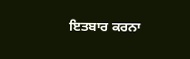ਇਤਬਾਰ ਕਰਨਾ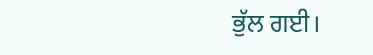ਭੁੱਲ ਗਈ।